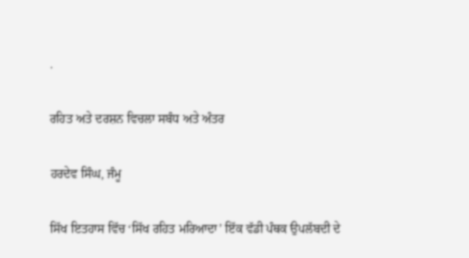.

ਰਹਿਤ ਅਤੇ ਦਰਸ਼ਨ ਵਿਚਲਾ ਸਬੰਧ ਅਤੇ ਅੰਤਰ

ਹਰਦੇਵ ਸਿੰਘ, ਜੰਮੂ

ਸਿੱਖ ਇਤਹਾਸ ਵਿੱਚ ‘ਸਿੱਖ ਰਹਿਤ ਮਰਿਆਦਾ’ ਇੱਕ ਵੱਡੀ ਪੰਥਕ ਉਪਲੱਬਦੀ ਦੇ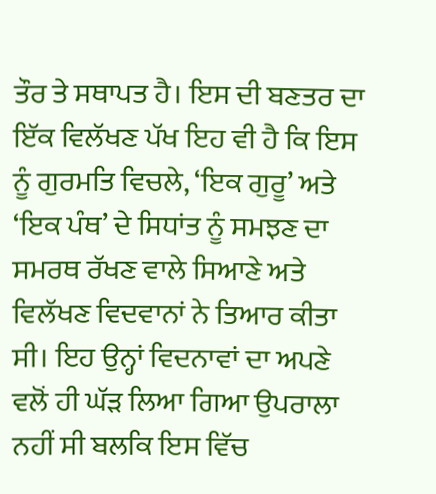ਤੌਰ ਤੇ ਸਥਾਪਤ ਹੈ। ਇਸ ਦੀ ਬਣਤਰ ਦਾ ਇੱਕ ਵਿਲੱਖਣ ਪੱਖ ਇਹ ਵੀ ਹੈ ਕਿ ਇਸ ਨੂੰ ਗੁਰਮਤਿ ਵਿਚਲੇ, ‘ਇਕ ਗੁਰੂ’ ਅਤੇ ‘ਇਕ ਪੰਥ’ ਦੇ ਸਿਧਾਂਤ ਨੂੰ ਸਮਝਣ ਦਾ ਸਮਰਥ ਰੱਖਣ ਵਾਲੇ ਸਿਆਣੇ ਅਤੇ ਵਿਲੱਖਣ ਵਿਦਵਾਨਾਂ ਨੇ ਤਿਆਰ ਕੀਤਾ ਸੀ। ਇਹ ਉਨ੍ਹਾਂ ਵਿਦਨਾਵਾਂ ਦਾ ਅਪਣੇ ਵਲੋਂ ਹੀ ਘੱੜ ਲਿਆ ਗਿਆ ਉਪਰਾਲਾ ਨਹੀਂ ਸੀ ਬਲਕਿ ਇਸ ਵਿੱਚ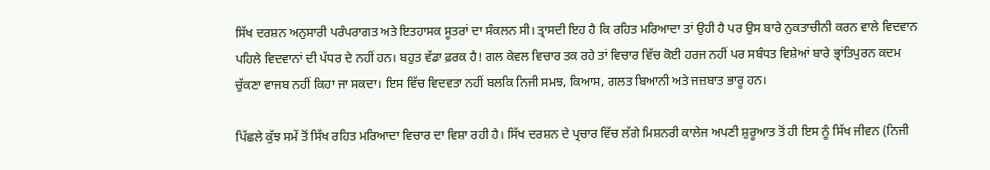ਸਿੱਖ ਦਰਸ਼ਨ ਅਨੁਸਾਰੀ ਪਰੰਪਰਾਗਤ ਅਤੇ ਇਤਹਾਸਕ ਸੂਤਰਾਂ ਦਾ ਸੰਕਲਨ ਸੀ। ਤ੍ਰਾਸਦੀ ਇਹ ਹੈ ਕਿ ਰਹਿਤ ਮਰਿਆਦਾ ਤਾਂ ਉਹੀ ਹੈ ਪਰ ਉਸ ਬਾਰੇ ਨੁਕਤਾਚੀਨੀ ਕਰਨ ਵਾਲੇ ਵਿਦਵਾਨ ਪਹਿਲੇ ਵਿਦਵਾਨਾਂ ਦੀ ਪੱਧਰ ਦੇ ਨਹੀਂ ਹਨ। ਬਹੁਤ ਵੱਡਾ ਫ਼ਰਕ ਹੈ! ਗਲ ਕੇਵਲ ਵਿਚਾਰ ਤਕ ਰਹੇ ਤਾਂ ਵਿਚਾਰ ਵਿੱਚ ਕੋਈ ਹਰਜ ਨਹੀਂ ਪਰ ਸਬੰਧਤ ਵਿਸ਼ੇਆਂ ਬਾਰੇ ਭ੍ਰਾਂਤਿਪੁਰਨ ਕਦਮ ਚੁੱਕਣਾ ਵਾਜਬ ਨਹੀਂ ਕਿਹਾ ਜਾ ਸਕਦਾ। ਇਸ ਵਿੱਚ ਵਿਦਵਤਾ ਨਹੀਂ ਬਲਕਿ ਨਿਜੀ ਸਮਝ, ਕਿਆਸ, ਗਲਤ ਬਿਆਨੀ ਅਤੇ ਜਜ਼ਬਾਤ ਭਾਰੂ ਹਨ।

ਪਿੱਛਲੇ ਕੁੱਝ ਸਮੇਂ ਤੋਂ ਸਿੱਖ ਰਹਿਤ ਮਰਿਆਦਾ ਵਿਚਾਰ ਦਾ ਵਿਸ਼ਾ ਰਹੀ ਹੈ। ਸਿੱਖ ਦਰਸ਼ਨ ਦੇ ਪ੍ਰਚਾਰ ਵਿੱਚ ਲੱਗੇ ਮਿਸ਼ਨਰੀ ਕਾਲੇਜ ਅਪਣੀ ਸ਼ੁਰੂਆਤ ਤੋਂ ਹੀ ਇਸ ਨੂੰ ਸਿੱਖ ਜੀਵਨ (ਨਿਜੀ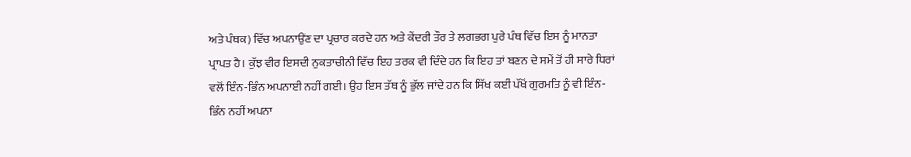ਅਤੇ ਪੰਥਕ) ਵਿੱਚ ਅਪਨਾਉਂਣ ਦਾ ਪ੍ਰਚਾਰ ਕਰਦੇ ਹਨ ਅਤੇ ਕੇਂਦਰੀ ਤੌਰ ਤੇ ਲਗਭਗ ਪੁਰੇ ਪੰਥ ਵਿੱਚ ਇਸ ਨੂੰ ਮਾਨਤਾ ਪ੍ਰਾਪਤ ਹੈ। ਕੁੱਝ ਵੀਰ ਇਸਦੀ ਨੁਕਤਾਚੀਨੀ ਵਿੱਚ ਇਹ ਤਰਕ ਵੀ ਦਿੰਦੇ ਹਨ ਕਿ ਇਹ ਤਾਂ ਬਣਨ ਦੇ ਸਮੇਂ ਤੋਂ ਹੀ ਸਾਰੇ ਧਿਰਾਂ ਵਲੋਂ ਇੰਨ-ਭਿੰਨ ਅਪਨਾਈ ਨਹੀਂ ਗਈ। ਉਹ ਇਸ ਤੱਥ ਨੂੰ ਭੁੱਲ ਜਾਂਦੇ ਹਨ ਕਿ ਸਿੱਖ ਕਈਂ ਪੱਖੋਂ ਗੁਰਮਤਿ ਨੂੰ ਵੀ ਇੰਨ-ਭਿੰਨ ਨਹੀਂ ਅਪਨਾ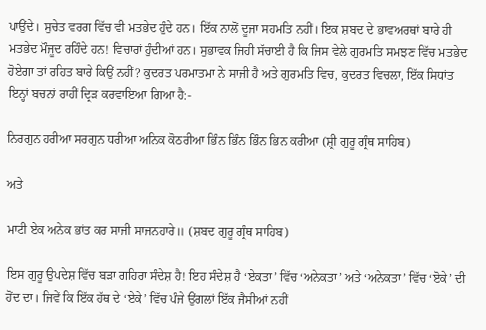ਪਾਉਂਦੇ। ਸੁਚੇਤ ਵਰਗ ਵਿੱਚ ਵੀ ਮਤਭੇਦ ਹੁੰਦੇ ਹਨ। ਇੱਕ ਨਾਲੋਂ ਦੂਜਾ ਸਹਮਤਿ ਨਹੀਂ। ਇਕ ਸ਼ਬਦ ਦੇ ਭਾਵਅਰਥਾਂ ਬਾਰੇ ਹੀ ਮਤਭੇਦ ਮੌਜੂਦ ਰਹਿੰਦੇ ਹਨ! ਵਿਚਾਰਾਂ ਹੁੰਦੀਆਂ ਹਨ। ਸੁਭਾਵਕ ਜਿਹੀ ਸੱਚਾਈ ਹੈ ਕਿ ਜਿਸ ਵੇਲੇ ਗੁਰਮਤਿ ਸਮਝਣ ਵਿੱਚ ਮਤਭੇਦ ਹੋਏਗਾ ਤਾਂ ਰਹਿਤ ਬਾਰੇ ਕਿਉਂ ਨਹੀਂ? ਕੁਦਰਤ ਪਰਮਾਤਮਾ ਨੇ ਸਾਜੀ ਹੈ ਅਤੇ ਗੁਰਮਤਿ ਵਿਚ, ਕੁਦਰਤ ਵਿਚਲਾ, ਇੱਕ ਸਿਧਾਂਤ ਇਨ੍ਹਾਂ ਬਚਨਾਂ ਰਾਹੀਂ ਦ੍ਰਿੜ ਕਰਵਾਇਆ ਗਿਆ ਹੈ:-

ਨਿਰਗੁਨ ਹਰੀਆ ਸਰਗੁਨ ਧਰੀਆ ਅਨਿਕ ਕੋਠਰੀਆ ਭਿੰਨ ਭਿੰਨ ਭਿੰਨ ਭਿਨ ਕਰੀਆ (ਸ਼੍ਰੀ ਗੁਰੂ ਗ੍ਰੰਥ ਸਾਹਿਬ)

ਅਤੇ

ਮਾਟੀ ਏਕ ਅਨੇਕ ਭਾਂਤ ਕਰ ਸਾਜੀ ਸਾਜਨਹਾਰੇ॥ (ਸ਼ਬਦ ਗੁਰੂ ਗ੍ਰੰਥ ਸਾਹਿਬ)

ਇਸ ਗੁਰੂ ਉਪਦੇਸ਼ ਵਿੱਚ ਬੜਾ ਗਹਿਰਾ ਸੰਦੇਸ਼ ਹੈ! ਇਹ ਸੰਦੇਸ਼ ਹੈ ‘ਏਕਤਾ’ ਵਿੱਚ ‘ਅਨੇਕਤਾ’ ਅਤੇ ‘ਅਨੇਕਤਾ’ ਵਿੱਚ ‘ੲੋਕੇ’ ਦੀ ਹੋਂਦ ਦਾ। ਜਿਵੇਂ ਕਿ ਇੱਕ ਹੱਥ ਦੇ ‘ਏਕੇ’ ਵਿੱਚ ਪੰਜੇ ਉਂਗਲਾਂ ਇੱਕ ਜੈਸੀਆਂ ਨਹੀਂ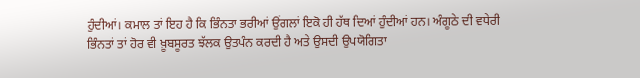ਹੁੰਦੀਆਂ। ਕਮਾਲ ਤਾਂ ਇਹ ਹੈ ਕਿ ਭਿੰਨਤਾ ਭਰੀਆਂ ਉਂਗਲਾਂ ਇਕੋ ਹੀ ਹੱਥ ਦਿਆਂ ਹੁੰਦੀਆਂ ਹਨ। ਅੰਗੂਠੇ ਦੀ ਵਧੇਰੀ ਭਿੰਨਤਾਂ ਤਾਂ ਹੋਰ ਵੀ ਖ਼ੂਬਸੂਰਤ ਝੱਲਕ ਉਤਪੰਨ ਕਰਦੀ ਹੈ ਅਤੇ ਉਸਦੀ ਉਪਯੋਗਿਤਾ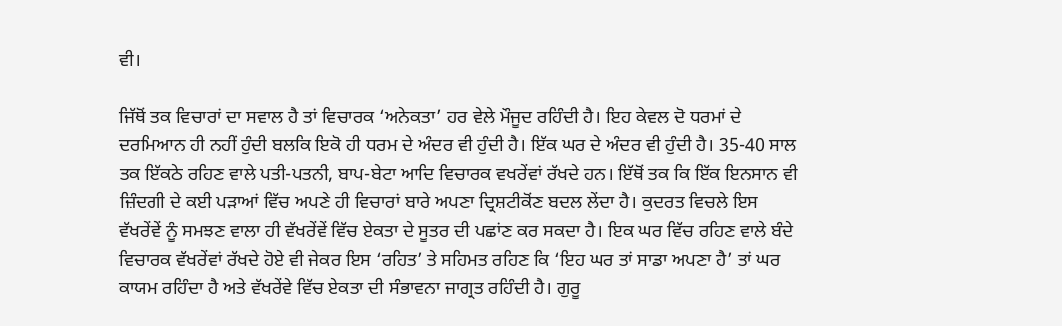ਵੀ।

ਜਿੱਥੋਂ ਤਕ ਵਿਚਾਰਾਂ ਦਾ ਸਵਾਲ ਹੈ ਤਾਂ ਵਿਚਾਰਕ ‘ਅਨੇਕਤਾ’ ਹਰ ਵੇਲੇ ਮੌਜੂਦ ਰਹਿੰਦੀ ਹੈ। ਇਹ ਕੇਵਲ ਦੋ ਧਰਮਾਂ ਦੇ ਦਰਮਿਆਨ ਹੀ ਨਹੀਂ ਹੁੰਦੀ ਬਲਕਿ ਇਕੋ ਹੀ ਧਰਮ ਦੇ ਅੰਦਰ ਵੀ ਹੁੰਦੀ ਹੈ। ਇੱਕ ਘਰ ਦੇ ਅੰਦਰ ਵੀ ਹੁੰਦੀ ਹੈ। 35-40 ਸਾਲ ਤਕ ਇੱਕਠੇ ਰਹਿਣ ਵਾਲੇ ਪਤੀ-ਪਤਨੀ, ਬਾਪ-ਬੇਟਾ ਆਦਿ ਵਿਚਾਰਕ ਵਖਰੇਂਵਾਂ ਰੱਖਦੇ ਹਨ। ਇੱਥੋਂ ਤਕ ਕਿ ਇੱਕ ਇਨਸਾਨ ਵੀ ਜ਼ਿੰਦਗੀ ਦੇ ਕਈ ਪੜਾਆਂ ਵਿੱਚ ਅਪਣੇ ਹੀ ਵਿਚਾਰਾਂ ਬਾਰੇ ਅਪਣਾ ਦ੍ਰਿਸ਼ਟੀਕੋਂਣ ਬਦਲ ਲੇਂਦਾ ਹੈ। ਕੁਦਰਤ ਵਿਚਲੇ ਇਸ ਵੱਖਰੇਂਵੇਂ ਨੂੰ ਸਮਝਣ ਵਾਲਾ ਹੀ ਵੱਖਰੇਂਵੇਂ ਵਿੱਚ ਏਕਤਾ ਦੇ ਸੂਤਰ ਦੀ ਪਛਾਂਣ ਕਰ ਸਕਦਾ ਹੈ। ਇਕ ਘਰ ਵਿੱਚ ਰਹਿਣ ਵਾਲੇ ਬੰਦੇ ਵਿਚਾਰਕ ਵੱਖਰੇਂਵਾਂ ਰੱਖਦੇ ਹੋਏ ਵੀ ਜੇਕਰ ਇਸ ‘ਰਹਿਤ’ ਤੇ ਸਹਿਮਤ ਰਹਿਣ ਕਿ ‘ਇਹ ਘਰ ਤਾਂ ਸਾਡਾ ਅਪਣਾ ਹੈ’ ਤਾਂ ਘਰ ਕਾਯਮ ਰਹਿੰਦਾ ਹੈ ਅਤੇ ਵੱਖਰੇਂਵੇ ਵਿੱਚ ਏਕਤਾ ਦੀ ਸੰਭਾਵਨਾ ਜਾਗ੍ਰਤ ਰਹਿੰਦੀ ਹੈ। ਗੁਰੂ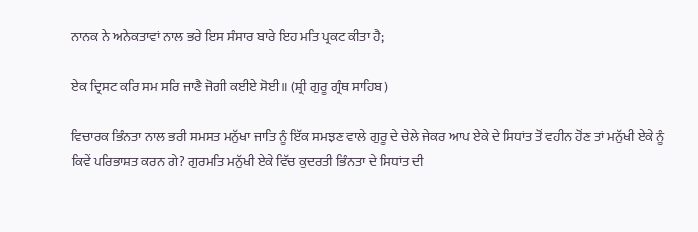ਨਾਨਕ ਨੇ ਅਨੇਕਤਾਵਾਂ ਨਾਲ ਭਰੇ ਇਸ ਸੰਸਾਰ ਬਾਰੇ ਇਹ ਮਤਿ ਪ੍ਰਕਟ ਕੀਤਾ ਹੈ;

ਏਕ ਦ੍ਰਿਸਟ ਕਰਿ ਸਮ ਸਰਿ ਜਾਣੈ ਜੋਗੀ ਕਈਏ ਸੋਈ॥ (ਸ਼੍ਰੀ ਗੁਰੂ ਗ੍ਰੰਥ ਸਾਹਿਬ)

ਵਿਚਾਰਕ ਭਿੰਨਤਾ ਨਾਲ ਭਰੀ ਸਮਸਤ ਮਨੁੱਖਾ ਜਾਤਿ ਨੂੰ ਇੱਕ ਸਮਝਣ ਵਾਲੇ ਗੁਰੂ ਦੇ ਚੇਲੇ ਜੇਕਰ ਆਪ ਏਕੇ ਦੇ ਸਿਧਾਂਤ ਤੋਂ ਵਹੀਨ ਹੋਂਣ ਤਾਂ ਮਨੁੱਖੀ ਏਕੇ ਨੂੰ ਕਿਵੇਂ ਪਰਿਭਾਸ਼ਤ ਕਰਨ ਗੇ? ਗੁਰਮਤਿ ਮਨੁੱਖੀ ਏਕੇ ਵਿੱਚ ਕੁਦਰਤੀ ਭਿੰਨਤਾ ਦੇ ਸਿਧਾਂਤ ਦੀ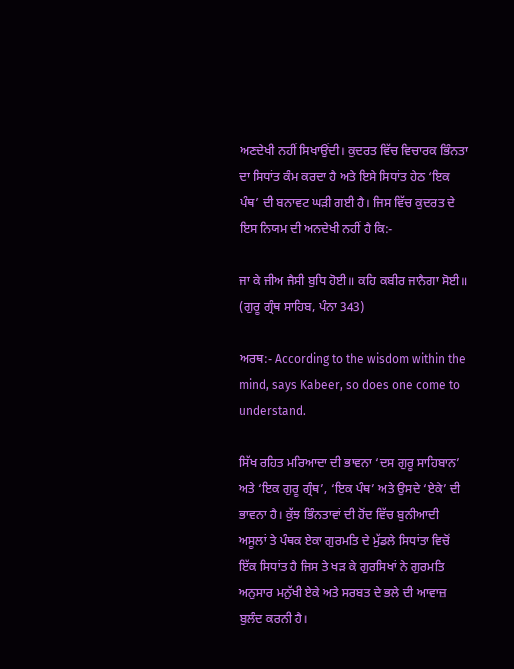ਅਣਦੇਖੀ ਨਹੀਂ ਸਿਖਾਉਂਦੀ। ਕੁਦਰਤ ਵਿੱਚ ਵਿਚਾਰਕ ਭਿੰਨਤਾ ਦਾ ਸਿਧਾਂਤ ਕੰਮ ਕਰਦਾ ਹੈ ਅਤੇ ਇਸੇ ਸਿਧਾਂਤ ਹੇਠ ‘ਇਕ ਪੰਥ’ ਦੀ ਬਨਾਵਟ ਘੜੀ ਗਈ ਹੈ। ਜਿਸ ਵਿੱਚ ਕੁਦਰਤ ਦੇ ਇਸ ਨਿਯਮ ਦੀ ਅਨਦੇਖੀ ਨਹੀਂ ਹੈ ਕਿ:-

ਜਾ ਕੇ ਜੀਅ ਜੈਸੀ ਬੁਧਿ ਹੋਈ॥ ਕਹਿ ਕਬੀਰ ਜਾਨੈਗਾ ਸੋਈ॥ (ਗੁਰੂ ਗ੍ਰੰਥ ਸਾਹਿਬ, ਪੰਨਾ 343)

ਅਰਥ:- According to the wisdom within the mind, says Kabeer, so does one come to understand.

ਸਿੱਖ ਰਹਿਤ ਮਰਿਆਦਾ ਦੀ ਭਾਵਨਾ ‘ਦਸ ਗੁਰੂ ਸਾਹਿਬਾਨ’ ਅਤੇ ‘ਇਕ ਗੁਰੂ ਗ੍ਰੰਥ’, ‘ਇਕ ਪੰਥ’ ਅਤੇ ਉਸਦੇ ‘ਏਕੇ’ ਦੀ ਭਾਵਨਾ ਹੈ। ਕੁੱਝ ਭਿੰਨਤਾਵਾਂ ਦੀ ਹੋਂਦ ਵਿੱਚ ਬੁਨੀਆਦੀ ਅਸੂਲਾਂ ਤੇ ਪੰਥਕ ਏਕਾ ਗੁਰਮਤਿ ਦੇ ਮੁੱਡਲੇ ਸਿਧਾਂਤਾ ਵਿਚੋਂ ਇੱਕ ਸਿਧਾਂਤ ਹੈ ਜਿਸ ਤੇ ਖੜ ਕੇ ਗੁਰਸਿਖਾਂ ਨੇ ਗੁਰਮਤਿ ਅਨੁਸਾਰ ਮਨੁੱਖੀ ਏਕੇ ਅਤੇ ਸਰਬਤ ਦੇ ਭਲੇ ਦੀ ਆਵਾਜ਼ ਬੁਲੰਦ ਕਰਨੀ ਹੈ।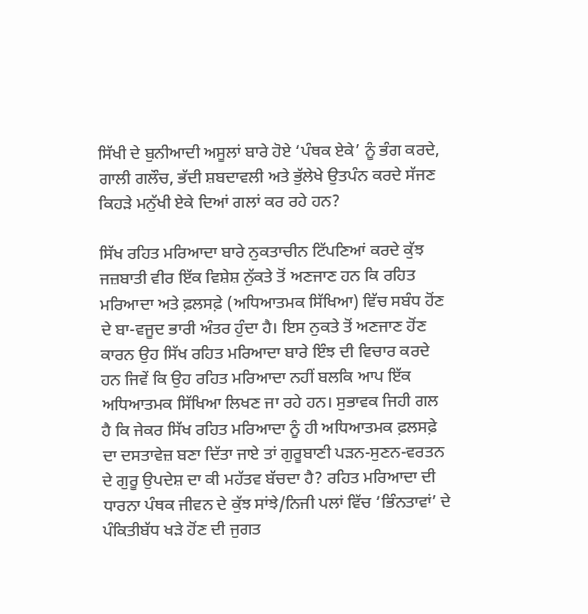ਸਿੱਖੀ ਦੇ ਬੁਨੀਆਦੀ ਅਸੂਲਾਂ ਬਾਰੇ ਹੋਏ ‘ਪੰਥਕ ਏਕੇ’ ਨੂੰ ਭੰਗ ਕਰਦੇ, ਗਾਲੀ ਗਲੌਚ, ਭੱਦੀ ਸ਼ਬਦਾਵਲੀ ਅਤੇ ਭੁੱਲੇਖੇ ਉਤਪੰਨ ਕਰਦੇ ਸੱਜਣ ਕਿਹੜੇ ਮਨੁੱਖੀ ਏਕੇ ਦਿਆਂ ਗਲਾਂ ਕਰ ਰਹੇ ਹਨ?

ਸਿੱਖ ਰਹਿਤ ਮਰਿਆਦਾ ਬਾਰੇ ਨੁਕਤਾਚੀਨ ਟਿੱਪਣਿਆਂ ਕਰਦੇ ਕੁੱਝ ਜਜ਼ਬਾਤੀ ਵੀਰ ਇੱਕ ਵਿਸ਼ੇਸ਼ ਨੁੱਕਤੇ ਤੋਂ ਅਣਜਾਣ ਹਨ ਕਿ ਰਹਿਤ ਮਰਿਆਦਾ ਅਤੇ ਫ਼ਲਸਫ਼ੇ (ਅਧਿਆਤਮਕ ਸਿੱਖਿਆ) ਵਿੱਚ ਸਬੰਧ ਹੋਂਣ ਦੇ ਬਾ-ਵਜੂਦ ਭਾਰੀ ਅੰਤਰ ਹੁੰਦਾ ਹੈ। ਇਸ ਨੁਕਤੇ ਤੋਂ ਅਣਜਾਣ ਹੋਂਣ ਕਾਰਨ ਉਹ ਸਿੱਖ ਰਹਿਤ ਮਰਿਆਦਾ ਬਾਰੇ ਇੰਝ ਦੀ ਵਿਚਾਰ ਕਰਦੇ ਹਨ ਜਿਵੇਂ ਕਿ ਉਹ ਰਹਿਤ ਮਰਿਆਦਾ ਨਹੀਂ ਬਲਕਿ ਆਪ ਇੱਕ ਅਧਿਆਤਮਕ ਸਿੱਖਿਆ ਲਿਖਣ ਜਾ ਰਹੇ ਹਨ। ਸੁਭਾਵਕ ਜਿਹੀ ਗਲ ਹੈ ਕਿ ਜੇਕਰ ਸਿੱਖ ਰਹਿਤ ਮਰਿਆਦਾ ਨੂੰ ਹੀ ਅਧਿਆਤਮਕ ਫ਼ਲਸਫ਼ੇ ਦਾ ਦਸਤਾਵੇਜ਼ ਬਣਾ ਦਿੱਤਾ ਜਾਏ ਤਾਂ ਗੁਰੂਬਾਣੀ ਪੜਨ-ਸੁਣਨ-ਵਰਤਨ ਦੇ ਗੁਰੂ ਉਪਦੇਸ਼ ਦਾ ਕੀ ਮਹੱਤਵ ਬੱਚਦਾ ਹੈ? ਰਹਿਤ ਮਰਿਆਦਾ ਦੀ ਧਾਰਨਾ ਪੰਥਕ ਜੀਵਨ ਦੇ ਕੁੱਝ ਸਾਂਝੇ/ਨਿਜੀ ਪਲਾਂ ਵਿੱਚ ‘ਭਿੰਨਤਾਵਾਂ’ ਦੇ ਪੰਕਿਤੀਬੱਧ ਖੜੇ ਹੋਂਣ ਦੀ ਜੁਗਤ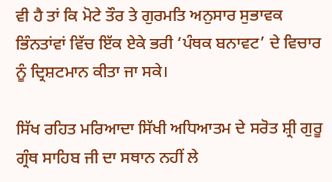ਵੀ ਹੈ ਤਾਂ ਕਿ ਮੋਟੇ ਤੌਰ ਤੇ ਗੁਰਮਤਿ ਅਨੁਸਾਰ ਸੁਭਾਵਕ ਭਿੰਨਤਾਂਵਾਂ ਵਿੱਚ ਇੱਕ ਏਕੇ ਭਰੀ ‘ਪੰਥਕ ਬਨਾਵਟ’ ਦੇ ਵਿਚਾਰ ਨੂੰ ਦ੍ਰਿਸ਼ਟਮਾਨ ਕੀਤਾ ਜਾ ਸਕੇ।

ਸਿੱਖ ਰਹਿਤ ਮਰਿਆਦਾ ਸਿੱਖੀ ਅਧਿਆਤਮ ਦੇ ਸਰੋਤ ਸ਼੍ਰੀ ਗੁਰੂ ਗ੍ਰੰਥ ਸਾਹਿਬ ਜੀ ਦਾ ਸਥਾਨ ਨਹੀਂ ਲੇ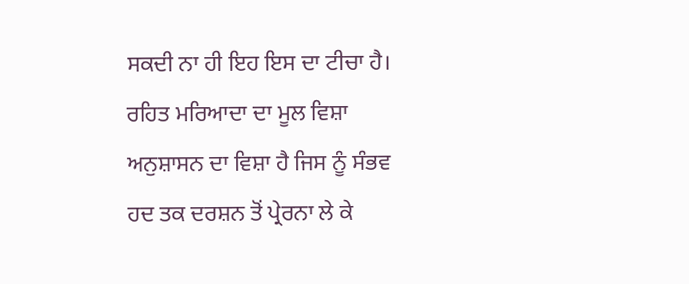ਸਕਦੀ ਨਾ ਹੀ ਇਹ ਇਸ ਦਾ ਟੀਚਾ ਹੈ। ਰਹਿਤ ਮਰਿਆਦਾ ਦਾ ਮੂਲ ਵਿਸ਼ਾ ਅਨੁਸ਼ਾਸਨ ਦਾ ਵਿਸ਼ਾ ਹੈ ਜਿਸ ਨੂੰ ਸੰਭਵ ਹਦ ਤਕ ਦਰਸ਼ਨ ਤੋਂ ਪ੍ਰੇਰਨਾ ਲੇ ਕੇ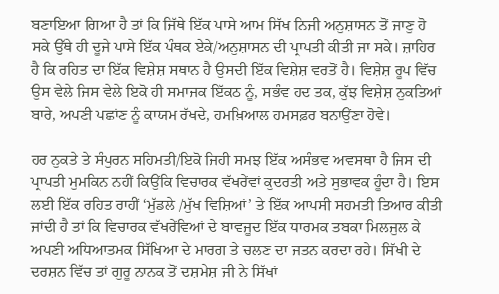ਬਣਾਇਆ ਗਿਆ ਹੈ ਤਾਂ ਕਿ ਜਿੱਥੇ ਇੱਕ ਪਾਸੇ ਆਮ ਸਿੱਖ ਨਿਜੀ ਅਨੁਸ਼ਾਸਨ ਤੋਂ ਜਾਣੁ ਹੋ ਸਕੇ ਉੱਥੇ ਹੀ ਦੂਜੇ ਪਾਸੇ ਇੱਕ ਪੰਥਕ ਏਕੇ/ਅਨੁਸ਼ਾਸਨ ਦੀ ਪ੍ਰਾਪਤੀ ਕੀਤੀ ਜਾ ਸਕੇ। ਜ਼ਾਹਿਰ ਹੈ ਕਿ ਰਹਿਤ ਦਾ ਇੱਕ ਵਿਸ਼ੇਸ਼ ਸਥਾਨ ਹੈ ਉਸਦੀ ਇੱਕ ਵਿਸ਼ੇਸ਼ ਵਰਤੋਂ ਹੈ। ਵਿਸ਼ੇਸ਼ ਰੂਪ ਵਿੱਚ ਉਸ ਵੇਲੇ ਜਿਸ ਵੇਲੇ ਇਕੋ ਹੀ ਸਮਾਜਕ ਇੱਕਠ ਨੂੰ, ਸਭੰਵ ਹਦ ਤਕ, ਕੁੱਝ ਵਿਸ਼ੇਸ਼ ਨੁਕਤਿਆਂ ਬਾਰੇ, ਅਪਣੀ ਪਛਾਂਣ ਨੂੰ ਕਾਯਮ ਰੱਖਦੇ, ਹਮਖ਼ਿਆਲ ਹਮਸਫ਼ਰ ਬਨਾਉਂਣਾ ਹੋਵੇ।

ਹਰ ਨੁਕਤੇ ਤੇ ਸੰਪੁਰਨ ਸਹਿਮਤੀ/ਇਕੋ ਜਿਹੀ ਸਮਝ ਇੱਕ ਅਸੰਭਵ ਅਵਸਥਾ ਹੈ ਜਿਸ ਦੀ ਪ੍ਰਾਪਤੀ ਮੁਮਕਿਨ ਨਹੀਂ ਕਿਉਂਕਿ ਵਿਚਾਰਕ ਵੱਖਰੇਂਵਾਂ ਕੁਦਰਤੀ ਅਤੇ ਸੁਭਾਵਕ ਹੂੰਦਾ ਹੈ। ਇਸ ਲਈ ਇੱਕ ਰਹਿਤ ਰਾਹੀਂ ‘ਮੁੱਡਲੇ /ਮੁੱਖ ਵਿਸ਼ਿਆਂ’ ਤੇ ਇੱਕ ਆਪਸੀ ਸਹਮਤੀ ਤਿਆਰ ਕੀਤੀ ਜਾਂਦੀ ਹੈ ਤਾਂ ਕਿ ਵਿਚਾਰਕ ਵੱਖਰੇਂਵਿਆਂ ਦੇ ਬਾਵਜੂਦ ਇੱਕ ਧਾਰਮਕ ਤਬਕਾ ਮਿਲਜੁਲ ਕੇ ਅਪਣੀ ਅਧਿਆਤਮਕ ਸਿੱਖਿਆ ਦੇ ਮਾਰਗ ਤੇ ਚਲਣ ਦਾ ਜਤਨ ਕਰਦਾ ਰਹੇ। ਸਿੱਖੀ ਦੇ ਦਰਸ਼ਨ ਵਿੱਚ ਤਾਂ ਗੁਰੂ ਨਾਨਕ ਤੋਂ ਦਸ਼ਮੇਸ਼ ਜੀ ਨੇ ਸਿੱਖਾਂ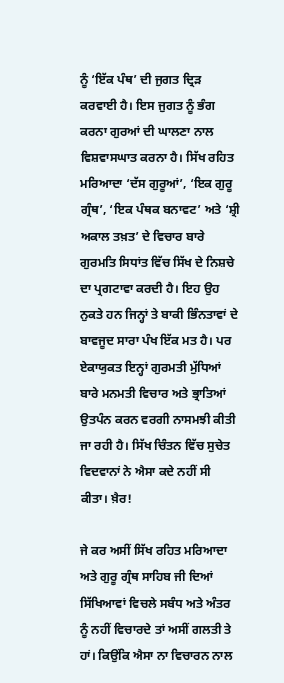ਨੂੰ ‘ਇੱਕ ਪੰਥ’ ਦੀ ਜੁਗਤ ਦ੍ਰਿੜ ਕਰਵਾਈ ਹੈ। ਇਸ ਜੁਗਤ ਨੂੰ ਭੰਗ ਕਰਨਾ ਗੁਰਆਂ ਦੀ ਘਾਲਣਾ ਨਾਲ ਵਿਸ਼ਵਾਸਘਾਤ ਕਰਨਾ ਹੈ। ਸਿੱਖ ਰਹਿਤ ਮਰਿਆਦਾ ‘ਦੱਸ ਗੁਰੂਆਂ’, ‘ਇਕ ਗੁਰੂ ਗ੍ਰੰਥ’, ‘ਇਕ ਪੰਥਕ ਬਨਾਵਟ’ ਅਤੇ ‘ਸ਼੍ਰੀ ਅਕਾਲ ਤਖ਼ਤ’ ਦੇ ਵਿਚਾਰ ਬਾਰੇ ਗੁਰਮਤਿ ਸਿਧਾਂਤ ਵਿੱਚ ਸਿੱਖ ਦੇ ਨਿਸ਼ਚੇ ਦਾ ਪ੍ਰਗਟਾਵਾ ਕਰਦੀ ਹੈ। ਇਹ ਉਹ ਨੁਕਤੇ ਹਨ ਜਿਨ੍ਹਾਂ ਤੇ ਬਾਕੀ ਭਿੰਨਤਾਵਾਂ ਦੇ ਬਾਵਜੂਦ ਸਾਰਾ ਪੰਖ ਇੱਕ ਮਤ ਹੈ। ਪਰ ਏਕਾਯੁਕਤ ਇਨ੍ਹਾਂ ਗੁਰਮਤੀ ਮੁੱਧਿਆਂ ਬਾਰੇ ਮਨਮਤੀ ਵਿਚਾਰ ਅਤੇ ਭ੍ਰਾਤਿਆਂ ਉਤਪੰਨ ਕਰਨ ਵਰਗੀ ਨਾਸਮਝੀ ਕੀਤੀ ਜਾ ਰਹੀ ਹੈ। ਸਿੱਖ ਚਿੰਤਨ ਵਿੱਚ ਸੁਚੇਤ ਵਿਦਵਾਨਾਂ ਨੇ ਐਸਾ ਕਦੇ ਨਹੀਂ ਸੀ ਕੀਤਾ। ਖ਼ੈਰ!

ਜੇ ਕਰ ਅਸੀਂ ਸਿੱਖ ਰਹਿਤ ਮਰਿਆਦਾ ਅਤੇ ਗੁਰੂ ਗ੍ਰੰਥ ਸਾਹਿਬ ਜੀ ਦਿਆਂ ਸਿੱਖਿਆਵਾਂ ਵਿਚਲੇ ਸਬੰਧ ਅਤੇ ਅੰਤਰ ਨੂੰ ਨਹੀਂ ਵਿਚਾਰਦੇ ਤਾਂ ਅਸੀਂ ਗਲਤੀ ਤੇ ਹਾਂ। ਕਿਉਂਕਿ ਐਸਾ ਨਾ ਵਿਚਾਰਨ ਨਾਲ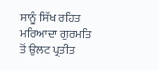ਸਾਨੂੰ ਸਿੱਖ ਰਹਿਤ ਮਰਿਆਦਾ ਗੁਰਮਤਿ ਤੋਂ ਉਲਟ ਪ੍ਰਤੀਤ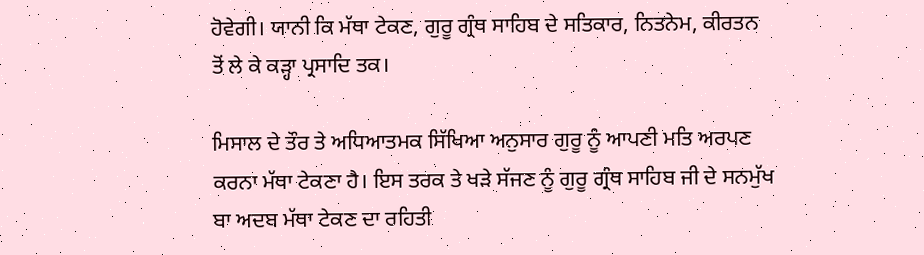ਹੋਵੇਗੀ। ਯਾਨੀ ਕਿ ਮੱਥਾ ਟੇਕਣ, ਗੁਰੂ ਗ੍ਰੰਥ ਸਾਹਿਬ ਦੇ ਸਤਿਕਾਰ, ਨਿਤਨੇਮ, ਕੀਰਤਨ ਤੋਂ ਲੇ ਕੇ ਕੜ੍ਹਾ ਪ੍ਰਸਾਦਿ ਤਕ।

ਮਿਸਾਲ ਦੇ ਤੌਰ ਤੇ ਅਧਿਆਤਮਕ ਸਿੱਖਿਆ ਅਨੁਸਾਰ ਗੁਰੂ ਨੂੰ ਆਪਣੀ ਮਤਿ ਅਰਪਣ ਕਰਨਾ ਮੱਥਾ ਟੇਕਣਾ ਹੈ। ਇਸ ਤਰਕ ਤੇ ਖੜੇ ਸੱਜਣ ਨੂੰ ਗੁਰੂ ਗ੍ਰੰਥ ਸਾਹਿਬ ਜੀ ਦੇ ਸਨਮੁੱਖ ਬਾ ਅਦਬ ਮੱਥਾ ਟੇਕਣ ਦਾ ਰਹਿਤੀ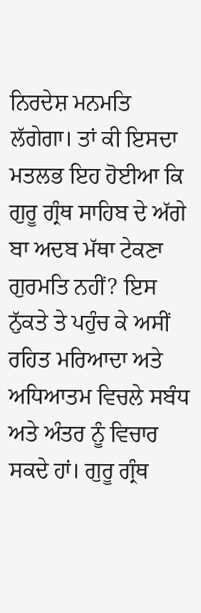ਨਿਰਦੇਸ਼ ਮਨਮਤਿ ਲੱਗੇਗਾ। ਤਾਂ ਕੀ ਇਸਦਾ ਮਤਲਭ ਇਹ ਹੋਈਆ ਕਿ ਗੁਰੂ ਗ੍ਰੰਥ ਸਾਹਿਬ ਦੇ ਅੱਗੇ ਬਾ ਅਦਬ ਮੱਥਾ ਟੇਕਣਾ ਗੁਰਮਤਿ ਨਹੀਂ? ਇਸ ਨੁੱਕਤੇ ਤੇ ਪਹੁੰਚ ਕੇ ਅਸੀਂ ਰਹਿਤ ਮਰਿਆਦਾ ਅਤੇ ਅਧਿਆਤਮ ਵਿਚਲੇ ਸਬੰਧ ਅਤੇ ਅੰਤਰ ਨੂੰ ਵਿਚਾਰ ਸਕਦੇ ਹਾਂ। ਗੁਰੂ ਗ੍ਰੰਥ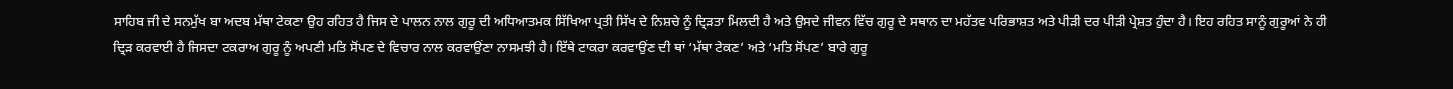ਸਾਹਿਬ ਜੀ ਦੇ ਸਨਮੁੱਖ ਬਾ ਅਦਬ ਮੱਥਾ ਟੇਕਣਾ ਉਹ ਰਹਿਤ ਹੈ ਜਿਸ ਦੇ ਪਾਲਨ ਨਾਲ ਗੁਰੂ ਦੀ ਅਧਿਆਤਮਕ ਸਿੱਖਿਆ ਪ੍ਰਤੀ ਸਿੱਖ ਦੇ ਨਿਸ਼ਚੇ ਨੂੰ ਦ੍ਰਿੜਤਾ ਮਿਲਦੀ ਹੈ ਅਤੇ ਉਸਦੇ ਜੀਵਨ ਵਿੱਚ ਗੁਰੂ ਦੇ ਸਥਾਨ ਦਾ ਮਹੱਤਵ ਪਰਿਭਾਸ਼ਤ ਅਤੇ ਪੀੜੀ ਦਰ ਪੀੜੀ ਪ੍ਰੇਸ਼ਤ ਹੁੰਦਾ ਹੈ। ਇਹ ਰਹਿਤ ਸਾਨੂੰ ਗੁਰੂਆਂ ਨੇ ਹੀ ਦ੍ਰਿੜ ਕਰਵਾਈ ਹੈ ਜਿਸਦਾ ਟਕਰਾਅ ਗੁਰੂ ਨੂੰ ਅਪਣੀ ਮਤਿ ਸੋਂਪਣ ਦੇ ਵਿਚਾਰ ਨਾਲ ਕਰਵਾਉਂਣਾ ਨਾਸਮਝੀ ਹੈ। ਇੱਥੇ ਟਾਕਰਾ ਕਰਵਾਉਂਣ ਦੀ ਥਾਂ ‘ਮੱਥਾ ਟੇਕਣ’ ਅਤੇ ‘ਮਤਿ ਸੋਂਪਣ’ ਬਾਰੇ ਗੁਰੂ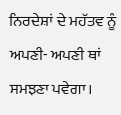ਨਿਰਦੇਸ਼ਾਂ ਦੇ ਮਹੱਤਵ ਨੂੰ ਅਪਣੀ- ਅਪਣੀ ਥਾਂ ਸਮਝਣਾ ਪਵੇਗਾ।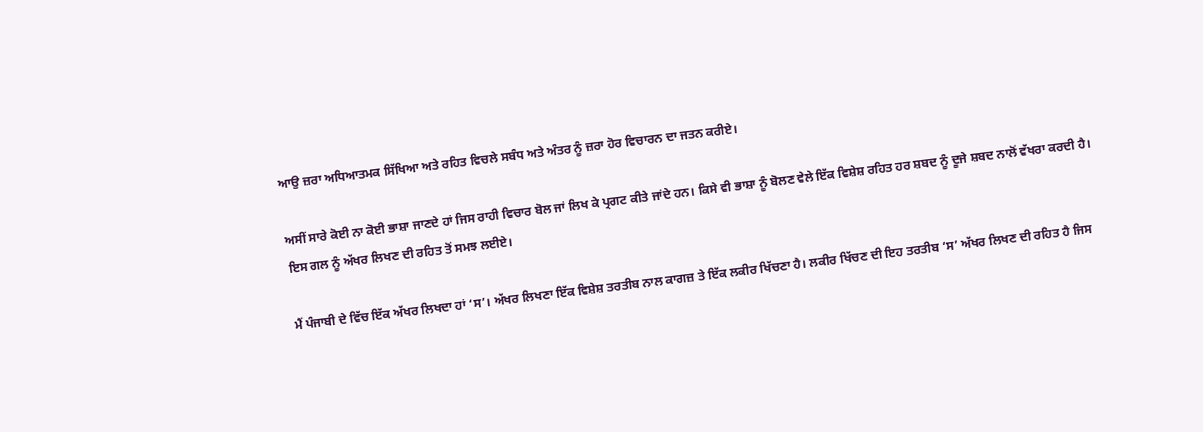ਆਉ ਜ਼ਰਾ ਅਧਿਆਤਮਕ ਸਿੱਖਿਆ ਅਤੇ ਰਹਿਤ ਵਿਚਲੇ ਸਬੰਧ ਅਤੇ ਅੰਤਰ ਨੂੰ ਜ਼ਰਾ ਹੋਰ ਵਿਚਾਰਨ ਦਾ ਜਤਨ ਕਰੀਏ।

ਅਸੀਂ ਸਾਰੇ ਕੋਈ ਨਾ ਕੋਈ ਭਾਸ਼ਾ ਜਾਣਦੇ ਹਾਂ ਜਿਸ ਰਾਹੀ ਵਿਚਾਰ ਬੋਲ ਜਾਂ ਲਿਖ ਕੇ ਪ੍ਰਗਟ ਕੀਤੇ ਜਾਂਦੇ ਹਨ। ਕਿਸੇ ਵੀ ਭਾਸ਼ਾ ਨੂੰ ਬੋਲਣ ਵੇਲੇ ਇੱਕ ਵਿਸ਼ੇਸ਼ ਰਹਿਤ ਹਰ ਸ਼ਬਦ ਨੂੰ ਦੂਜੇ ਸ਼ਬਦ ਨਾਲੋਂ ਵੱਖਰਾ ਕਰਦੀ ਹੈ। ਇਸ ਗਲ ਨੂੰ ਅੱਖਰ ਲਿਖਣ ਦੀ ਰਹਿਤ ਤੋਂ ਸਮਝ ਲਈਏ।

ਮੈਂ ਪੰਜਾਬੀ ਦੇ ਵਿੱਚ ਇੱਕ ਅੱਖਰ ਲਿਖਦਾ ਹਾਂ ‘ਸ’। ਅੱਖਰ ਲਿਖਣਾ ਇੱਕ ਵਿਸ਼ੇਸ਼ ਤਰਤੀਬ ਨਾਲ ਕਾਗਜ਼ ਤੇ ਇੱਕ ਲਕੀਰ ਖਿੱਚਣਾ ਹੈ। ਲਕੀਰ ਖਿੱਚਣ ਦੀ ਇਹ ਤਰਤੀਬ ‘ਸ’ ਅੱਖਰ ਲਿਖਣ ਦੀ ਰਹਿਤ ਹੈ ਜਿਸ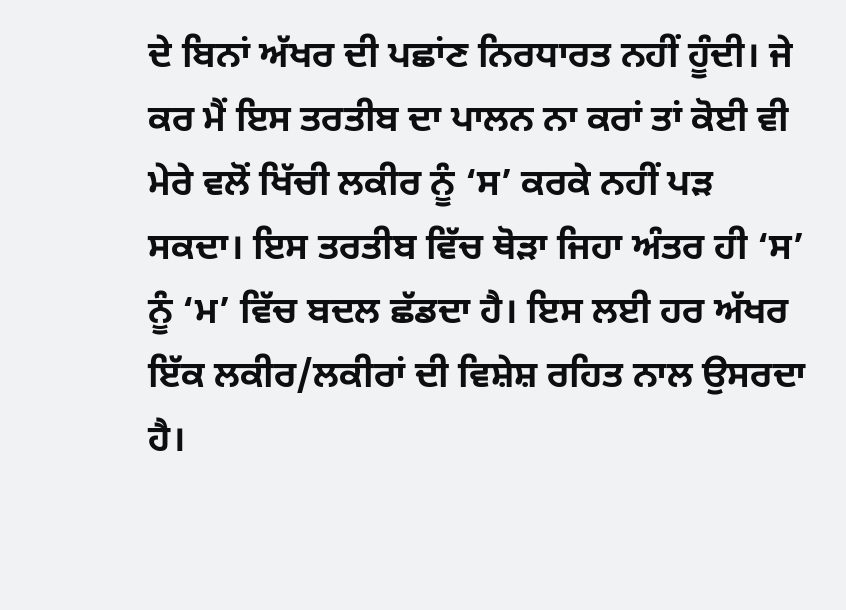ਦੇ ਬਿਨਾਂ ਅੱਖਰ ਦੀ ਪਛਾਂਣ ਨਿਰਧਾਰਤ ਨਹੀਂ ਹੂੰਦੀ। ਜੇ ਕਰ ਮੈਂ ਇਸ ਤਰਤੀਬ ਦਾ ਪਾਲਨ ਨਾ ਕਰਾਂ ਤਾਂ ਕੋਈ ਵੀ ਮੇਰੇ ਵਲੋਂ ਖਿੱਚੀ ਲਕੀਰ ਨੂੰ ‘ਸ’ ਕਰਕੇ ਨਹੀਂ ਪੜ ਸਕਦਾ। ਇਸ ਤਰਤੀਬ ਵਿੱਚ ਥੋੜਾ ਜਿਹਾ ਅੰਤਰ ਹੀ ‘ਸ’ ਨੂੰ ‘ਮ’ ਵਿੱਚ ਬਦਲ ਛੱਡਦਾ ਹੈ। ਇਸ ਲਈ ਹਰ ਅੱਖਰ ਇੱਕ ਲਕੀਰ/ਲਕੀਰਾਂ ਦੀ ਵਿਸ਼ੇਸ਼ ਰਹਿਤ ਨਾਲ ਉਸਰਦਾ ਹੈ।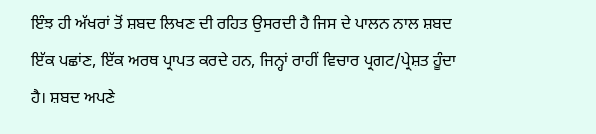ਇੰਝ ਹੀ ਅੱਖਰਾਂ ਤੋਂ ਸ਼ਬਦ ਲਿਖਣ ਦੀ ਰਹਿਤ ਉਸਰਦੀ ਹੈ ਜਿਸ ਦੇ ਪਾਲਨ ਨਾਲ ਸ਼ਬਦ ਇੱਕ ਪਛਾਂਣ, ਇੱਕ ਅਰਥ ਪ੍ਰਾਪਤ ਕਰਦੇ ਹਨ, ਜਿਨ੍ਹਾਂ ਰਾਹੀਂ ਵਿਚਾਰ ਪ੍ਰਗਟ/ਪ੍ਰੇਸ਼ਤ ਹੂੰਦਾ ਹੈ। ਸ਼ਬਦ ਅਪਣੇ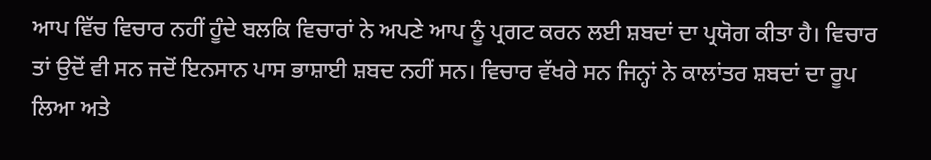ਆਪ ਵਿੱਚ ਵਿਚਾਰ ਨਹੀਂ ਹੂੰਦੇ ਬਲਕਿ ਵਿਚਾਰਾਂ ਨੇ ਅਪਣੇ ਆਪ ਨੂੰ ਪ੍ਰਗਟ ਕਰਨ ਲਈ ਸ਼ਬਦਾਂ ਦਾ ਪ੍ਰਯੋਗ ਕੀਤਾ ਹੈ। ਵਿਚਾਰ ਤਾਂ ਉਦੋਂ ਵੀ ਸਨ ਜਦੋਂ ਇਨਸਾਨ ਪਾਸ ਭਾਸ਼ਾਈ ਸ਼ਬਦ ਨਹੀਂ ਸਨ। ਵਿਚਾਰ ਵੱਖਰੇ ਸਨ ਜਿਨ੍ਹਾਂ ਨੇ ਕਾਲਾਂਤਰ ਸ਼ਬਦਾਂ ਦਾ ਰੂਪ ਲਿਆ ਅਤੇ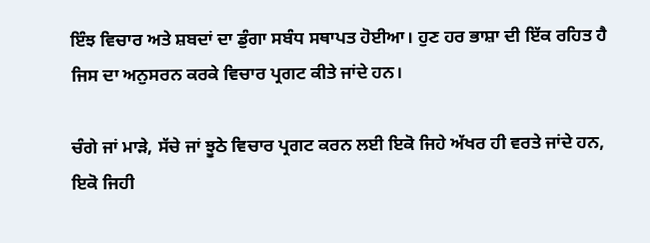ਇੰਝ ਵਿਚਾਰ ਅਤੇ ਸ਼ਬਦਾਂ ਦਾ ਡੁੰਗਾ ਸਬੰਧ ਸਥਾਪਤ ਹੋਈਆ। ਹੁਣ ਹਰ ਭਾਸ਼ਾ ਦੀ ਇੱਕ ਰਹਿਤ ਹੈ ਜਿਸ ਦਾ ਅਨੁਸਰਨ ਕਰਕੇ ਵਿਚਾਰ ਪ੍ਰਗਟ ਕੀਤੇ ਜਾਂਦੇ ਹਨ।

ਚੰਗੇ ਜਾਂ ਮਾੜੇ, ਸੱਚੇ ਜਾਂ ਝੂਠੇ ਵਿਚਾਰ ਪ੍ਰਗਟ ਕਰਨ ਲਈ ਇਕੋ ਜਿਹੇ ਅੱਖਰ ਹੀ ਵਰਤੇ ਜਾਂਦੇ ਹਨ, ਇਕੋ ਜਿਹੀ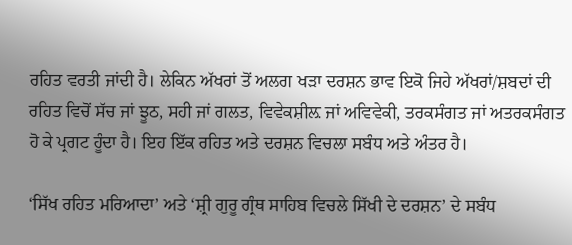ਰਹਿਤ ਵਰਤੀ ਜਾਂਦੀ ਹੈ। ਲੇਕਿਨ ਅੱਖਰਾਂ ਤੋਂ ਅਲਗ ਖੜਾ ਦਰਸ਼ਨ ਭਾਵ ਇਕੋ ਜਿਹੇ ਅੱਖਰਾਂ/ਸ਼ਬਦਾਂ ਦੀ ਰਹਿਤ ਵਿਚੋਂ ਸੱਚ ਜਾਂ ਝੂਠ, ਸਹੀ ਜਾਂ ਗਲਤ, ਵਿਵੇਕਸ਼ੀਲ਼ ਜਾਂ ਅਵਿਵੇਕੀ, ਤਰਕਸੰਗਤ ਜਾਂ ਅਤਰਕਸੰਗਤ ਹੋ ਕੇ ਪ੍ਰਗਟ ਹੂੰਦਾ ਹੈ। ਇਹ ਇੱਕ ਰਹਿਤ ਅਤੇ ਦਰਸ਼ਨ ਵਿਚਲਾ ਸਬੰਧ ਅਤੇ ਅੰਤਰ ਹੈ।

‘ਸਿੱਖ ਰਹਿਤ ਮਰਿਆਦਾ’ ਅਤੇ ‘ਸ਼੍ਰੀ ਗੁਰੂ ਗ੍ਰੰਥ ਸਾਹਿਬ ਵਿਚਲੇ ਸਿੱਖੀ ਦੇ ਦਰਸ਼ਨ’ ਦੇ ਸਬੰਧ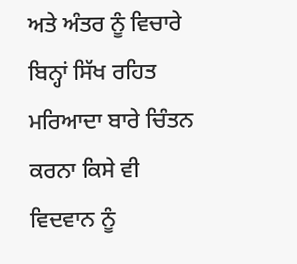ਅਤੇ ਅੰਤਰ ਨੂੰ ਵਿਚਾਰੇ ਬਿਨ੍ਹਾਂ ਸਿੱਖ ਰਹਿਤ ਮਰਿਆਦਾ ਬਾਰੇ ਚਿੰਤਨ ਕਰਨਾ ਕਿਸੇ ਵੀ ਵਿਦਵਾਨ ਨੂੰ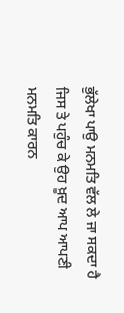ਭੁੱਲੇਖਾ ਪਾਉ ਮਨਮਤਿ ਵੱਲ ਲੇ ਜਾ ਸਕਦਾ ਹੈ ਜਿਸ ਤੇ ਪਹੁੰਚ ਕੇ ਉਹ ਖ਼ੂਦ ਆਪ ਆਪਣੀ ਮਨਮਤਿ ਕਾਰਨ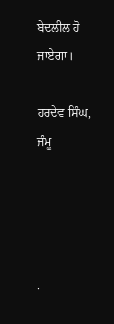ਬੇਦਲੀਲ ਹੋ ਜਾਏਗਾ।

ਹਰਦੇਵ ਸਿੰਘ, ਜੰਮੂ




.